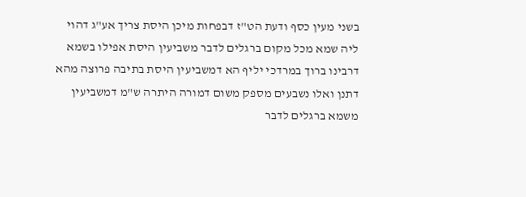בשני מעין כסף ודעת הט"ז דבפחות מיכן היסת צריך אע"ג דהוי ליה שמא מכל מקום ברגלים לדבר משביעין היסת אפילו בשמא דרבינו ברוך במרדכי יליף הא דמשביעין היסת בתיבה פרוצה מהא דתנן ואלו נשבעים מספק משום דמורה היתרה ש"מ דמשביעין משמא ברגלים לדבר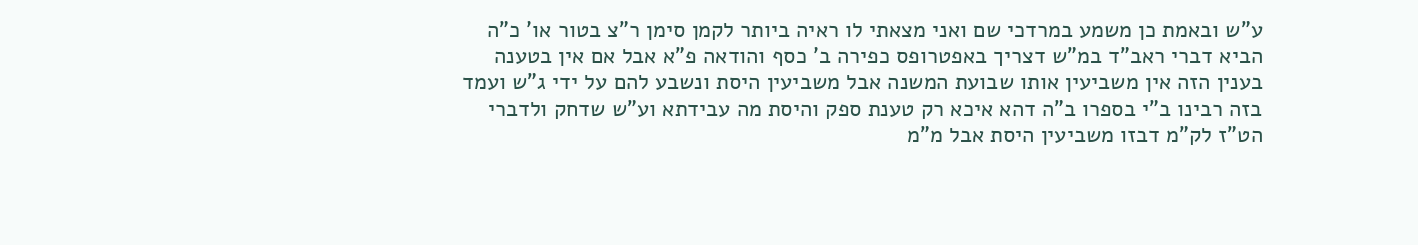ע"ש ובאמת כן משמע במרדכי שם ואני מצאתי לו ראיה ביותר לקמן סימן ר"צ בטור או' כ"ה הביא דברי ראב"ד במ"ש דצריך באפטרופס כפירה ב' כסף והודאה פ"א אבל אם אין בטענה בענין הזה אין משביעין אותו שבועת המשנה אבל משביעין היסת ונשבע להם על ידי ג"ש ועמד בזה רבינו ב"י בספרו ב"ה דהא איכא רק טענת ספק והיסת מה עבידתא וע"ש שדחק ולדברי הט"ז לק"מ דבזו משביעין היסת אבל מ"מ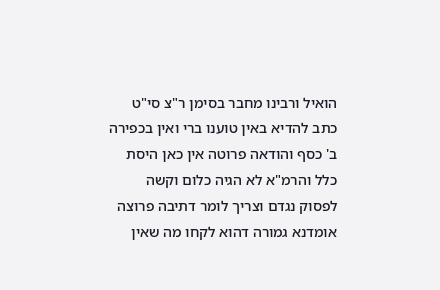הואיל ורבינו מחבר בסימן ר"צ סי"ט כתב להדיא באין טוענו ברי ואין בכפירה ב' כסף והודאה פרוטה אין כאן היסת כלל והרמ"א לא הגיה כלום וקשה לפסוק נגדם וצריך לומר דתיבה פרוצה אומדנא גמורה דהוא לקחו מה שאין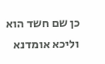כן שם חשד הוא וליכא אומדנא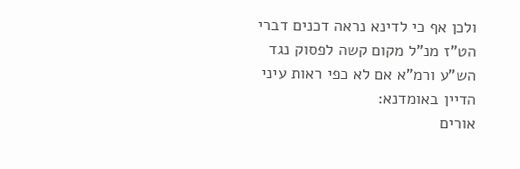ולכן אף כי לדינא נראה דכנים דברי הט"ז מנ"ל מקום קשה לפסוק נגד הש"ע ורמ"א אם לא כפי ראות עיני הדיין באומדנא:
אורים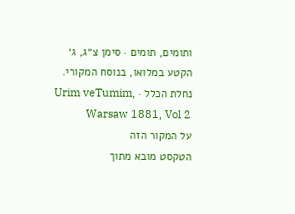ותומים, תומים · סימן צ״ג, ג׳
הקטע במלואו, בנוסח המקורי.
נחלת הכלל · Urim veTumim, Warsaw 1881, Vol 2
על המקור הזה
הטקסט מובא מתוך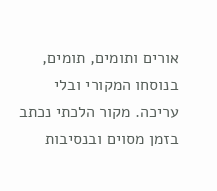אורים ותומים, תומים, בנוסחו המקורי ובלי עריכה. מקור הלכתי נכתב בזמן מסוים ובנסיבות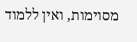מסוימות, ואין ללמוד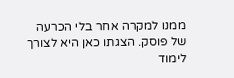ממנו למקרה אחר בלי הכרעה של פוסק. הצגתו כאן היא לצורך לימוד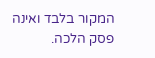המקור בלבד ואינה פסק הלכה.